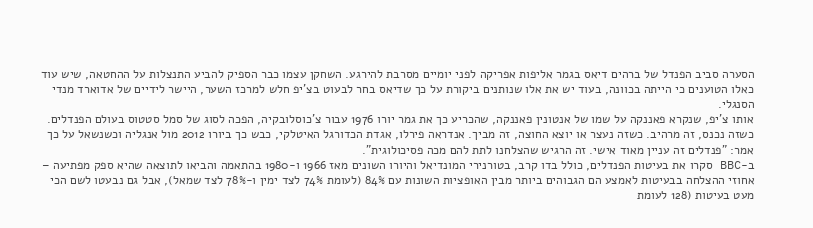הסערה סביב הפנדל של ברהים דיאס בגמר אליפות אפריקה לפני יומיים מסרבת להירגע. השחקן עצמו כבר הספיק להביע התנצלות על ההחטאה, שיש עוד כאלו הטוענים כי הייתה בכוונה, בעוד יש את אלו שנותנים ביקורת על כך שדיאס בחר לבעוט בצ'יפ חלש למרכז השער, היישר לידיים של אדוארד מנדי הסנגלי.
אותו צ'יפ, שנקרא פאננקה על שמו של אנטונין פאננקה, שהכריע כך את גמר יורו 1976 עבור צ'כוסלובקיה, הפכה לסוג של סמל סטטוס בעולם הפנדלים. כשזה נכנס, זה מרהיב. כשזה נעצר או יוצא החוצה, זה מביך. אנדראה פירלו, אגדת הכדורגל האיטלקי, כבש כך ביורו 2012 מול אנגליה וכשנשאל על כך אמר: "פנדלים זה עניין מאוד אישי. זה הרגיש שהצלחנו לתת להם מכה פסיכולוגית".
ב-BBC סקרו את בעיטות הפנדלים, כולל בדו קרב, בטורנירי המונדיאל והיורו השונים מאז 1966 ו-1980 בהתאמה והביאו לתוצאה שהיא ספק מפתיעה – אחוזי ההצלחה בבעיטות לאמצע הם הגבוהים ביותר מבין האופציות השונות עם 84% (לעומת 74% לצד ימין ו-78% לצד שמאל), אבל גם נבעטו לשם הכי מעט בעיטות (128 לעומת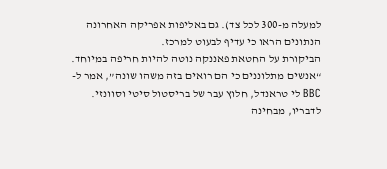למעלה מ-300 לכל צד). גם באליפות אפריקה האחרונה הנתונים הראו כי עדיף לבעוט למרכז.
הביקורת על החטאת פאננקה נוטה להיות חריפה במיוחד. “אנשים מתלוננים כי הם רואים בזה משהו שונה”, אמר ל-BBC לי טראנדל, חלוץ עבר של בריסטול סיטי וסוונזי. לדבריו, מבחינה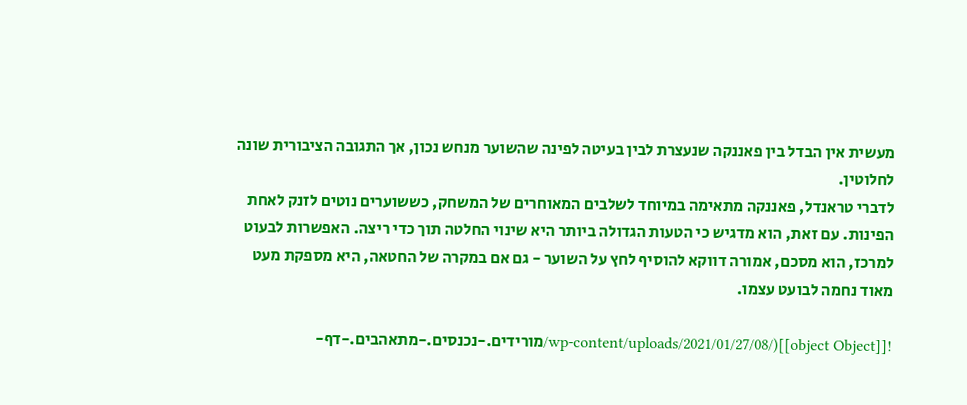מעשית אין הבדל בין פאננקה שנעצרת לבין בעיטה לפינה שהשוער מנחש נכון, אך התגובה הציבורית שונה לחלוטין.
לדברי טראנדל, פאננקה מתאימה במיוחד לשלבים המאוחרים של המשחק, כששוערים נוטים לזנק לאחת הפינות. עם זאת, הוא מדגיש כי הטעות הגדולה ביותר היא שינוי החלטה תוך כדי ריצה. האפשרות לבעוט למרכז, הוא מסכם, אמורה דווקא להוסיף לחץ על השוער - גם אם במקרה של החטאה, היא מספקת מעט מאוד נחמה לבועט עצמו.

![[object Object]](/wp-content/uploads/2021/01/27/08/מורידים.-נכנסים.-מתאהבים.-דף-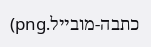כתבה-מובייל.png)